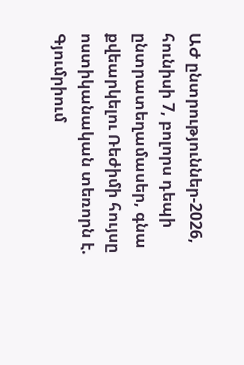ԱԺ ընտրություններ-2026, հունիսի 7, բոլորս դեպի ընտրատեղամասեր, գնա քվեարկելու Ռեժիմի հույսը ոստիկանական տեռորն է. Գյումրիում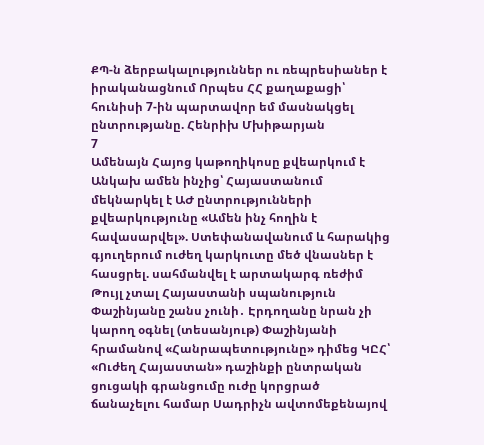ՔՊ-ն ձերբակալություններ ու ռեպրեսիաներ է իրականացնում Որպես ՀՀ քաղաքացի՝ հունիսի 7-ին պարտավոր եմ մասնակցել ընտրությանը. Հենրիխ Մխիթարյան
7
Ամենայն Հայոց կաթողիկոսը քվեարկում է Անկախ ամեն ինչից՝ Հայաստանում մեկնարկել է ԱԺ ընտրությունների քվեարկությունը «Ամեն ինչ հողին է հավասարվել». Ստեփանավանում և հարակից գյուղերում ուժեղ կարկուտը մեծ վնասներ է հասցրել. սահմանվել է արտակարգ ռեժիմ Թույլ չտալ Հայաստանի սպանություն Փաշինյանը շանս չունի․ Էրդողանը նրան չի կարող օգնել (տեսանյութ) Փաշինյանի հրամանով «Հանրապետությունը» դիմեց ԿԸՀ՝ «Ուժեղ Հայաստան» դաշինքի ընտրական ցուցակի գրանցումը ուժը կորցրած ճանաչելու համար Սադրիչն ավտոմեքենայով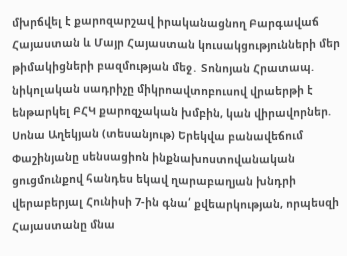մխրճվել է քարոզարշավ իրականացնող Բարգավաճ Հայաստան և Մայր Հայաստան կուսակցությունների մեր թիմակիցների բազմության մեջ․ Տոնոյան Հրատապ. նիկոլական սադրիչը միկրոավտոբուսով վրաերթի է ենթարկել ԲՀԿ քարոզչական խմբին, կան վիրավորներ. Սոնա Աղեկյան (տեսանյութ) Երեկվա բանավեճում Փաշինյանը սենսացիոն ինքնախոստովանական ցուցմունքով հանդես եկավ ղարաբաղյան խնդրի վերաբերյալ Հունիսի 7-ին գնա՛ քվեարկության, որպեսզի Հայաստանը մնա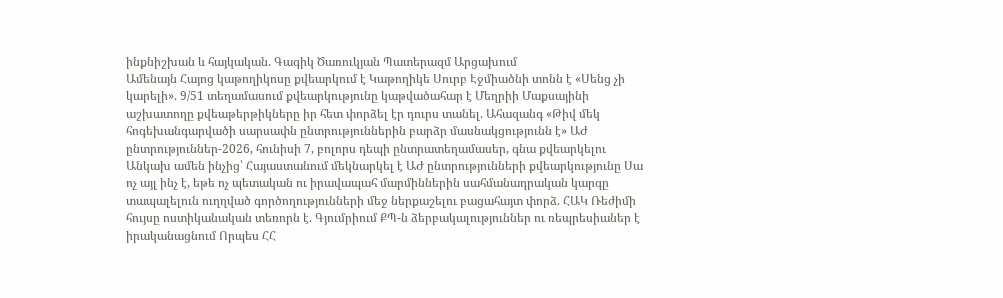ինքնիշխան և հայկական. Գագիկ Ծառուկյան Պատերազմ Արցախում
Ամենայն Հայոց կաթողիկոսը քվեարկում է Կաթողիկե Սուրբ Էջմիածնի տոնն է «Սենց չի կարելի». 9/51 տեղամասում քվեարկությունը կաթվածահար է Մեղրիի Մաքսայինի աշխատողը քվեաթերթիկները իր հետ փորձել էր դուրս տանել. Ահազանգ «Թիվ մեկ հոգեխանգարվածի սարսափն ընտրություններին բարձր մասնակցությունն է» ԱԺ ընտրություններ-2026, հունիսի 7, բոլորս դեպի ընտրատեղամասեր, գնա քվեարկելու Անկախ ամեն ինչից՝ Հայաստանում մեկնարկել է ԱԺ ընտրությունների քվեարկությունը Սա ոչ այլ ինչ է, եթե ոչ պետական ու իրավապահ մարմիններին սահմանադրական կարգը տապալելուն ուղղված գործողությունների մեջ ներքաշելու բացահայտ փորձ. ՀԱԿ Ռեժիմի հույսը ոստիկանական տեռորն է. Գյումրիում ՔՊ-ն ձերբակալություններ ու ռեպրեսիաներ է իրականացնում Որպես ՀՀ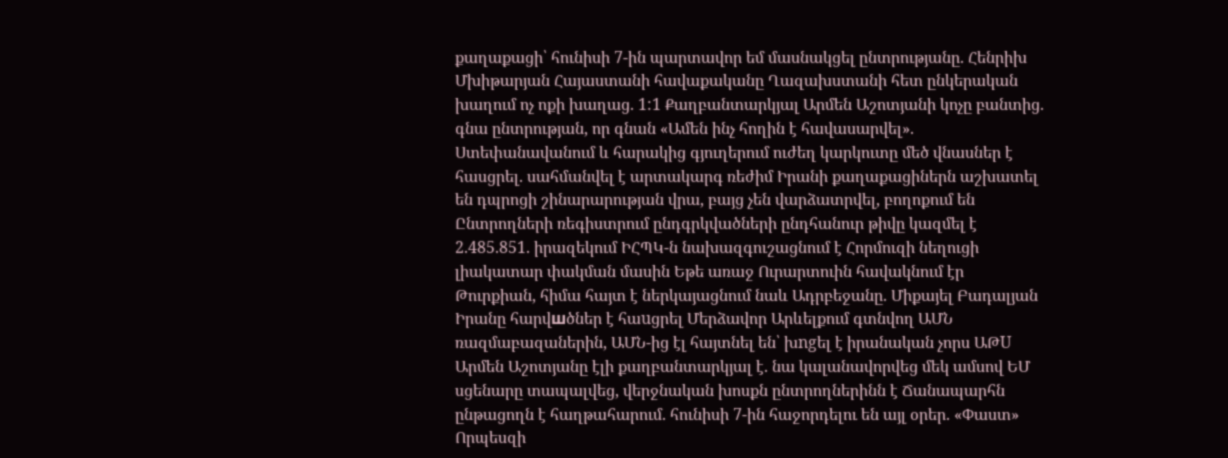քաղաքացի՝ հունիսի 7-ին պարտավոր եմ մասնակցել ընտրությանը. Հենրիխ Մխիթարյան Հայաստանի հավաքականը Ղազախստանի հետ ընկերական խաղում ոչ ոքի խաղաց. 1:1 Քաղբանտարկյալ Արմեն Աշոտյանի կոչը բանտից. գնա ընտրության, որ գնան «Ամեն ինչ հողին է հավասարվել». Ստեփանավանում և հարակից գյուղերում ուժեղ կարկուտը մեծ վնասներ է հասցրել. սահմանվել է արտակարգ ռեժիմ Իրանի քաղաքացիներն աշխատել են դպրոցի շինարարության վրա, բայց չեն վարձատրվել, բողոքում են Ընտրողների ռեգիստրում ընդգրկվածների ընդհանուր թիվը կազմել է 2.485.851. իրազեկում ԻՀՊԿ-ն նախազգուշացնում է Հորմուզի նեղուցի լիակատար փակման մասին Եթե առաջ Ուրարտուին հավակնում էր Թուրքիան, հիմա հայտ է ներկայացնում նաև Ադրբեջանը. Միքայել Բադալյան Իրանը հարվшծներ է հաuցրել Մերձավոր Արևելքում գտնվող ԱՄՆ ռազմաբազաներին, ԱՄՆ-ից էլ հայտնել են՝ խngել է իրանական չորս ԱԹU Արմեն Աշոտյանը էլի քաղբանտարկյալ է. նա կալանավորվեց մեկ ամսով ԵՄ սցենարը տապալվեց, վերջնական խոսքն ընտրողներինն է Ճանապարհն ընթացողն է հաղթահարում. հունիսի 7-ին հաջորդելու են այլ օրեր. «Փաստ» Որպեսզի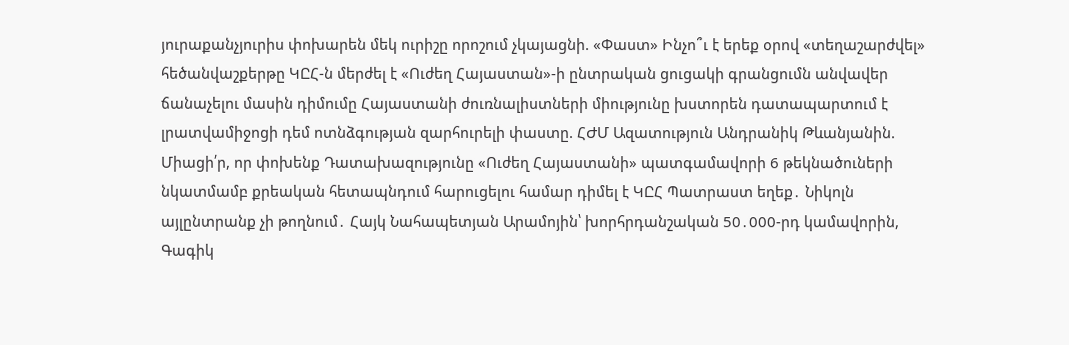յուրաքանչյուրիս փոխարեն մեկ ուրիշը որոշում չկայացնի. «Փաստ» Ինչո՞ւ է երեք օրով «տեղաշարժվել» հեծանվաշքերթը ԿԸՀ-ն մերժել է «Ուժեղ Հայաստան»-ի ընտրական ցուցակի գրանցումն անվավեր ճանաչելու մասին դիմումը Հայաստանի ժուռնալիստների միությունը խստորեն դատապարտում է լրատվամիջոցի դեմ ոտնձգության զարհուրելի փաստը. ՀԺՄ Ազատություն Անդրանիկ Թևանյանին. Միացի՛ր, որ փոխենք Դատախազությունը «Ուժեղ Հայաստանի» պատգամավորի 6 թեկնածուների նկատմամբ քրեական հետապնդում հարուցելու համար դիմել է ԿԸՀ Պատրաստ եղեք․ Նիկոլն այլընտրանք չի թողնում․ Հայկ Նահապետյան Արամոյին՝ խորհրդանշական 50․000-րդ կամավորին, Գագիկ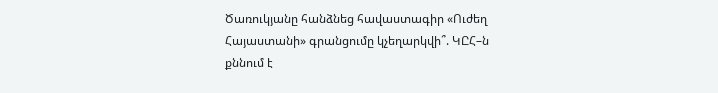Ծառուկյանը հանձնեց հավաստագիր «Ուժեղ Հայաստանի» գրանցումը կչեղարկվի՞. ԿԸՀ–ն քննում է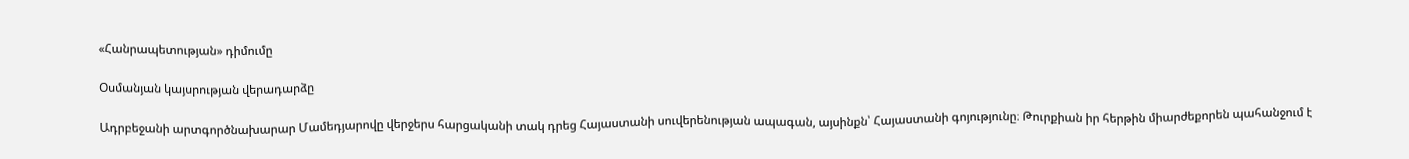«Հանրապետության» դիմումը

Օսմանյան կայսրության վերադարձը

Ադրբեջանի արտգործնախարար Մամեդյարովը վերջերս հարցականի տակ դրեց Հայաստանի սուվերենության ապագան, այսինքն՝ Հայաստանի գոյությունը։ Թուրքիան իր հերթին միարժեքորեն պահանջում է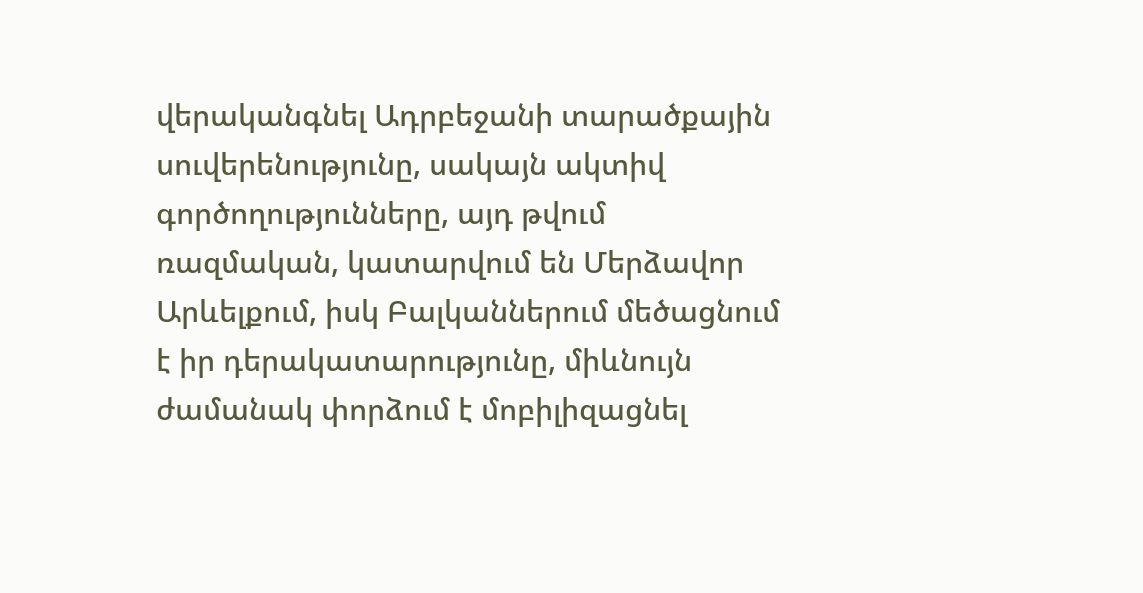վերականգնել Ադրբեջանի տարածքային սուվերենությունը, սակայն ակտիվ գործողությունները, այդ թվում ռազմական, կատարվում են Մերձավոր Արևելքում, իսկ Բալկաններում մեծացնում է իր դերակատարությունը, միևնույն ժամանակ փորձում է մոբիլիզացնել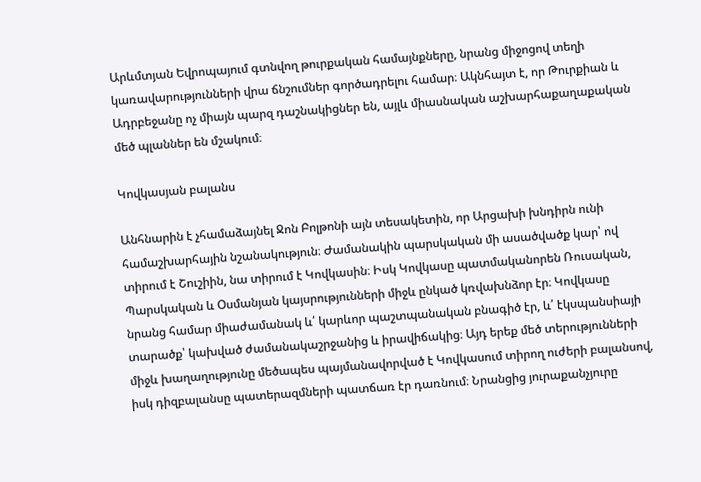Արևմտյան Եվրոպայում գտնվող թուրքական համայնքները, նրանց միջոցով տեղի կառավարությունների վրա ճնշումներ գործադրելու համար։ Ակնհայտ է, որ Թուրքիան և Ադրբեջանը ոչ միայն պարզ դաշնակիցներ են, այլև միասնական աշխարհաքաղաքական մեծ պլաններ են մշակում։

Կովկասյան բալանս

Անհնարին է չհամաձայնել Ջոն Բոլթոնի այն տեսակետին, որ Արցախի խնդիրն ունի համաշխարհային նշանակություն։ Ժամանակին պարսկական մի ասածվածք կար՝ ով տիրում է Շուշիին, նա տիրում է Կովկասին։ Իսկ Կովկասը պատմականորեն Ռուսական, Պարսկական և Օսմանյան կայսրությունների միջև ընկած կռվախնձոր էր։ Կովկասը նրանց համար միաժամանակ և՛ կարևոր պաշտպանական բնագիծ էր, և՛ էկսպանսիայի տարածք՝ կախված ժամանակաշրջանից և իրավիճակից։ Այդ երեք մեծ տերությունների միջև խաղաղությունը մեծապես պայմանավորված է Կովկասում տիրող ուժերի բալանսով, իսկ դիզբալանսը պատերազմների պատճառ էր դառնում։ Նրանցից յուրաքանչյուրը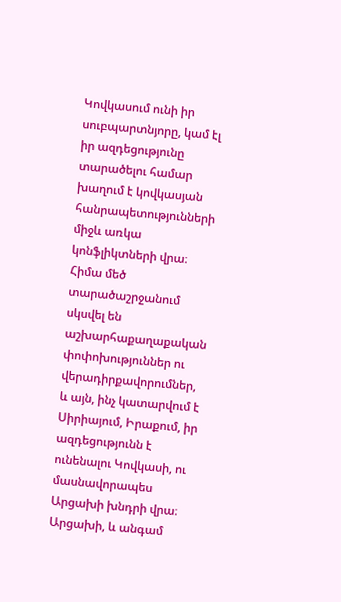Կովկասում ունի իր սուբպարտնյորը, կամ էլ իր ազդեցությունը տարածելու համար խաղում է կովկասյան հանրապետությունների միջև առկա կոնֆլիկտների վրա։ Հիմա մեծ տարածաշրջանում սկսվել են աշխարհաքաղաքական փոփոխություններ ու վերադիրքավորումներ, և այն, ինչ կատարվում է Սիրիայում, Իրաքում, իր ազդեցությունն է ունենալու Կովկասի, ու մասնավորապես Արցախի խնդրի վրա։ Արցախի, և անգամ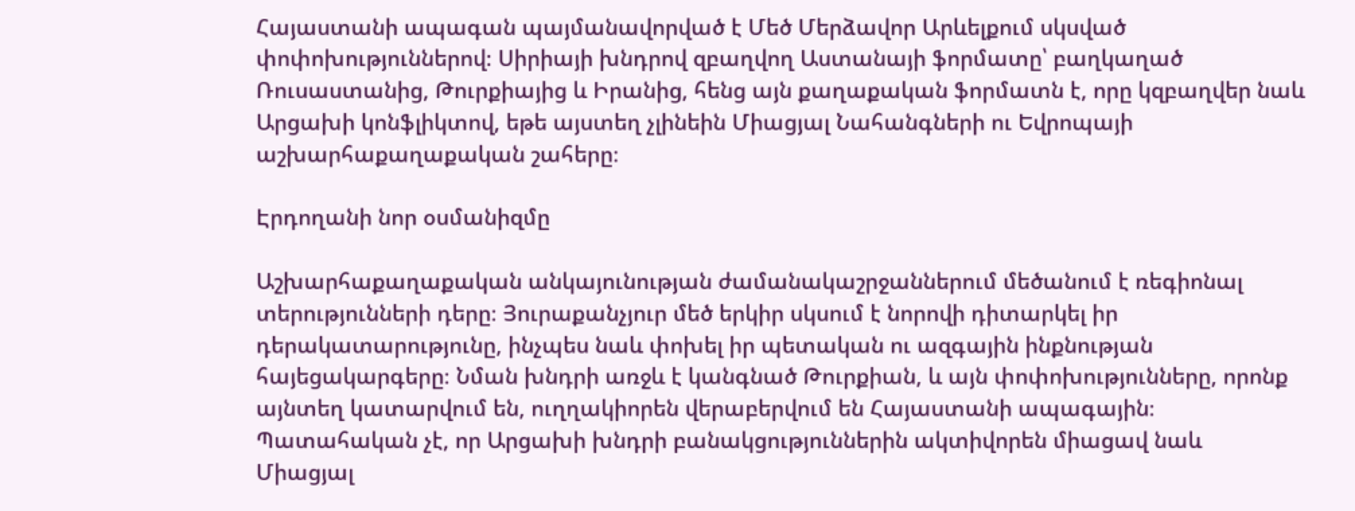Հայաստանի ապագան պայմանավորված է Մեծ Մերձավոր Արևելքում սկսված փոփոխություններով։ Սիրիայի խնդրով զբաղվող Աստանայի ֆորմատը՝ բաղկաղած Ռուսաստանից, Թուրքիայից և Իրանից, հենց այն քաղաքական ֆորմատն է, որը կզբաղվեր նաև Արցախի կոնֆլիկտով, եթե այստեղ չլինեին Միացյալ Նահանգների ու Եվրոպայի աշխարհաքաղաքական շահերը։

Էրդողանի նոր օսմանիզմը

Աշխարհաքաղաքական անկայունության ժամանակաշրջաններում մեծանում է ռեգիոնալ տերությունների դերը։ Յուրաքանչյուր մեծ երկիր սկսում է նորովի դիտարկել իր դերակատարությունը, ինչպես նաև փոխել իր պետական ու ազգային ինքնության հայեցակարգերը։ Նման խնդրի առջև է կանգնած Թուրքիան, և այն փոփոխությունները, որոնք այնտեղ կատարվում են, ուղղակիորեն վերաբերվում են Հայաստանի ապագային։ Պատահական չէ, որ Արցախի խնդրի բանակցություններին ակտիվորեն միացավ նաև Միացյալ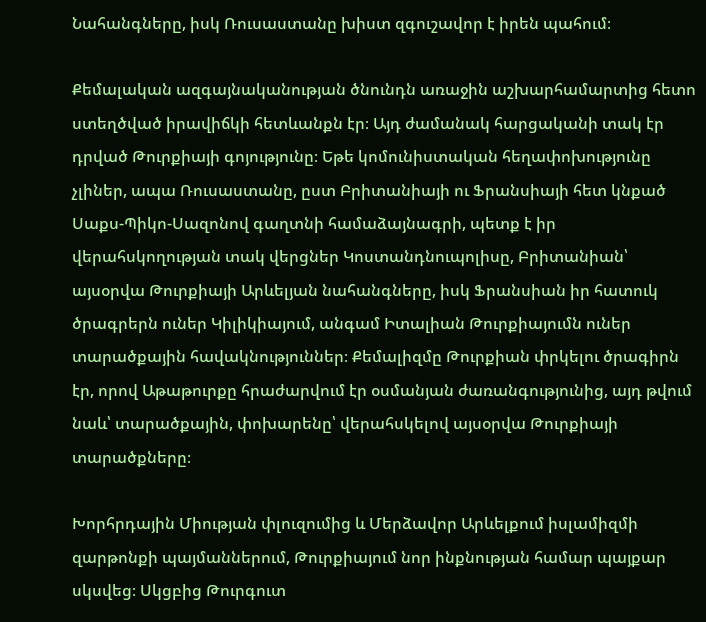Նահանգները, իսկ Ռուսաստանը խիստ զգուշավոր է իրեն պահում։

Քեմալական ազգայնականության ծնունդն առաջին աշխարհամարտից հետո ստեղծված իրավիճկի հետևանքն էր։ Այդ ժամանակ հարցականի տակ էր դրված Թուրքիայի գոյությունը։ Եթե կոմունիստական հեղափոխությունը չլիներ, ապա Ռուսաստանը, ըստ Բրիտանիայի ու Ֆրանսիայի հետ կնքած Սաքս-Պիկո-Սազոնով գաղտնի համաձայնագրի, պետք է իր վերահսկողության տակ վերցներ Կոստանդնուպոլիսը, Բրիտանիան՝ այսօրվա Թուրքիայի Արևելյան նահանգները, իսկ Ֆրանսիան իր հատուկ ծրագրերն ուներ Կիլիկիայում, անգամ Իտալիան Թուրքիայումն ուներ տարածքային հավակնություններ։ Քեմալիզմը Թուրքիան փրկելու ծրագիրն էր, որով Աթաթուրքը հրաժարվում էր օսմանյան ժառանգությունից, այդ թվում նաև՝ տարածքային, փոխարենը՝ վերահսկելով այսօրվա Թուրքիայի տարածքները։

Խորհրդային Միության փլուզումից և Մերձավոր Արևելքում իսլամիզմի զարթոնքի պայմաններում, Թուրքիայում նոր ինքնության համար պայքար սկսվեց։ Սկցբից Թուրգուտ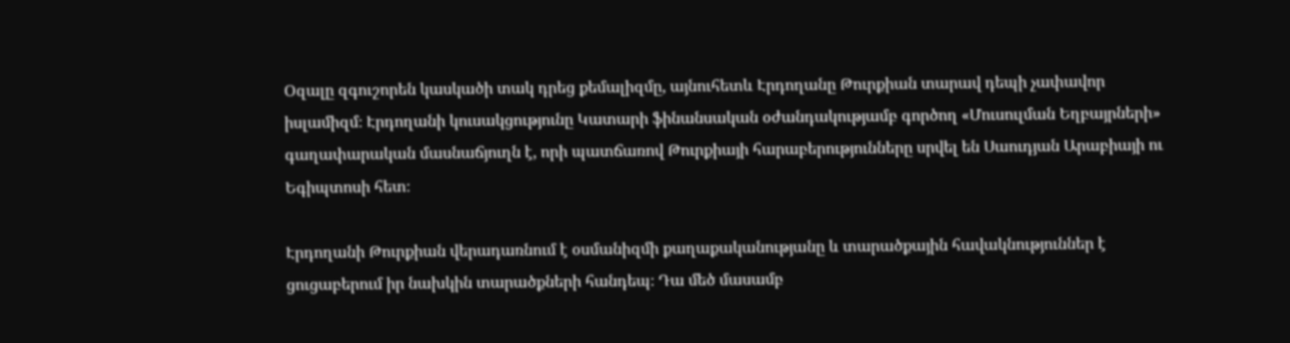Օզալը զգուշորեն կասկածի տակ դրեց քեմալիզմը, այնուհետև Էրդողանը Թուրքիան տարավ դեպի չափավոր իսլամիզմ։ Էրդողանի կուսակցությունը Կատարի ֆինանսական օժանդակությամբ գործող «Մուսուլման Եղբայրների» գաղափարական մասնաճյուղն է, որի պատճառով Թուրքիայի հարաբերությունները սրվել են Սաուդյան Արաբիայի ու Եգիպտոսի հետ։

Էրդողանի Թուրքիան վերադառնում է օսմանիզմի քաղաքականությանը և տարածքային հավակնություններ է ցուցաբերում իր նախկին տարածքների հանդեպ։ Դա մեծ մասամբ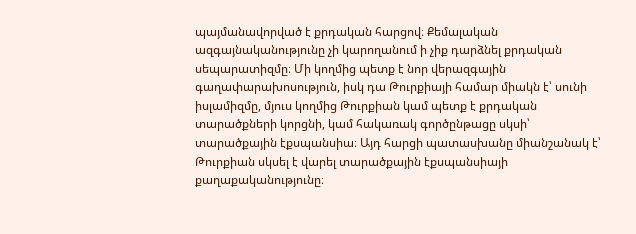պայմանավորված է քրդական հարցով։ Քեմալական ազգայնականությունը չի կարողանում ի չիք դարձնել քրդական սեպարատիզմը։ Մի կողմից պետք է նոր վերազգային գաղափարախոսություն, իսկ դա Թուրքիայի համար միակն է՝ սունի իսլամիզմը, մյուս կողմից Թուրքիան կամ պետք է քրդական տարածքների կորցնի, կամ հակառակ գործընթացը սկսի՝ տարածքային էքսպանսիա։ Այդ հարցի պատասխանը միանշանակ է՝ Թուրքիան սկսել է վարել տարածքային էքսպանսիայի քաղաքականությունը։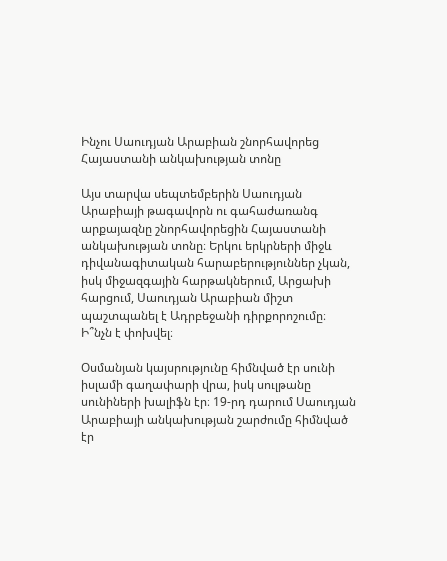Ինչու Սաուդյան Արաբիան շնորհավորեց Հայաստանի անկախության տոնը

Այս տարվա սեպտեմբերին Սաուդյան Արաբիայի թագավորն ու գահաժառանգ արքայազնը շնորհավորեցին Հայաստանի անկախության տոնը։ Երկու երկրների միջև դիվանագիտական հարաբերություններ չկան, իսկ միջազգային հարթակներում, Արցախի հարցում, Սաուդյան Արաբիան միշտ պաշտպանել է Ադրբեջանի դիրքորոշումը։ Ի՞նչն է փոխվել։

Օսմանյան կայսրությունը հիմնված էր սունի իսլամի գաղափարի վրա, իսկ սուլթանը սունիների խալիֆն էր։ 19-րդ դարում Սաուդյան Արաբիայի անկախության շարժումը հիմնված էր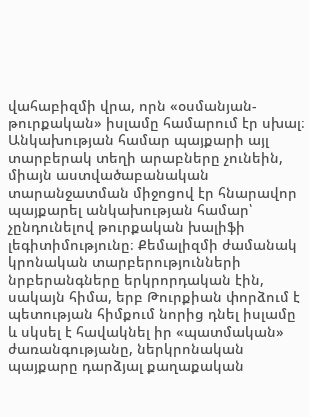վահաբիզմի վրա, որն «օսմանյան-թուրքական» իսլամը համարում էր սխալ։ Անկախության համար պայքարի այլ տարբերակ տեղի արաբները չունեին, միայն աստվածաբանական տարանջատման միջոցով էր հնարավոր պայքարել անկախության համար՝ չընդունելով թուրքական խալիֆի լեգիտիմությունը։ Քեմալիզմի ժամանակ կրոնական տարբերությունների նրբերանգները երկրորդական էին, սակայն հիմա, երբ Թուրքիան փորձում է պետության հիմքում նորից դնել իսլամը և սկսել է հավակնել իր «պատմական» ժառանգությանը, ներկրոնական պայքարը դարձյալ քաղաքական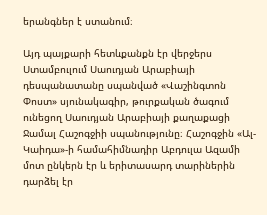երանգներ է ստանում։

Այդ պայքարի հետևքանքն էր վերջերս Ստամբուլում Սաուդյան Արաբիայի դեսպանատանը սպանված «Վաշինգտոն Փոստ» սյունակագիր, թուրքական ծագում ունեցող Սաուդյան Արաբիայի քաղաքացի Ջամալ Հաշոգջիի սպանությունը։ Հաշոգջին «Ալ-Կաիդա»-ի համահիմնադիր Աբդուլա Ազամի մոտ ընկերն էր և երիտասարդ տարիներին դարձել էր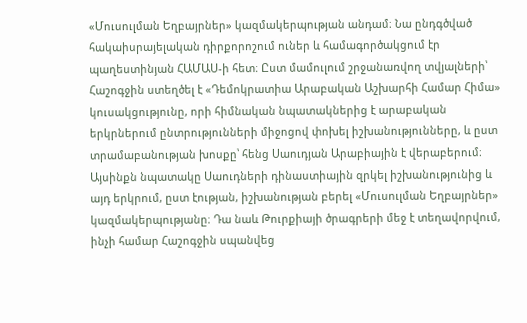«Մուսուլման Եղբայրներ» կազմակերպության անդամ։ Նա ընդգծված հակաիսրայելական դիրքորոշում ուներ և համագործակցում էր պաղեստինյան ՀԱՄԱՍ-ի հետ։ Ըստ մամուլում շրջանառվող տվյալների՝ Հաշոգջին ստեղծել է «Դեմոկրատիա Արաբական Աշխարհի Համար Հիմա» կուսակցությունը, որի հիմնական նպատակներից է արաբական երկրներում ընտրությունների միջոցով փոխել իշխանությունները, և ըստ տրամաբանության խոսքը՝ հենց Սաուդյան Արաբիային է վերաբերում։ Այսինքն նպատակը Սաուդների դինաստիային զրկել իշխանությունից և այդ երկրում, ըստ էության, իշխանության բերել «Մուսուլման Եղբայրներ» կազմակերպությանը։ Դա նաև Թուրքիայի ծրագրերի մեջ է տեղավորվում, ինչի համար Հաշոգջին սպանվեց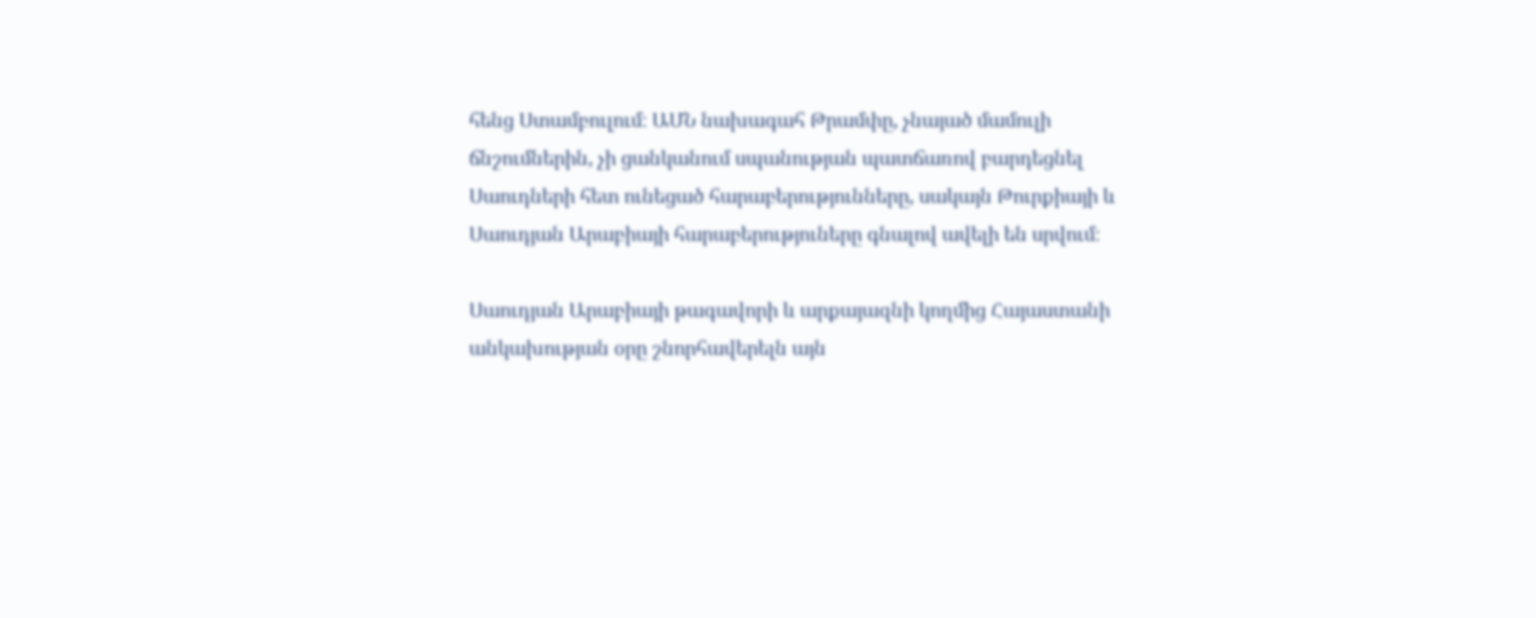հենց Ստամբուլում։ ԱՄՆ նախագահ Թրամփը, չնայած մամուլի ճնշումներին, չի ցանկանում սպանության պատճառով բարդեցնել Սաուդների հետ ունեցած հարաբերությունները, սակայն Թուրքիայի և Սաուդյան Արաբիայի հարաբերություները գնալով ավելի են սրվում։

Սաուդյան Արաբիայի թագավորի և արքայազնի կողմից Հայաստանի անկախության օրը շնորհավերելն այն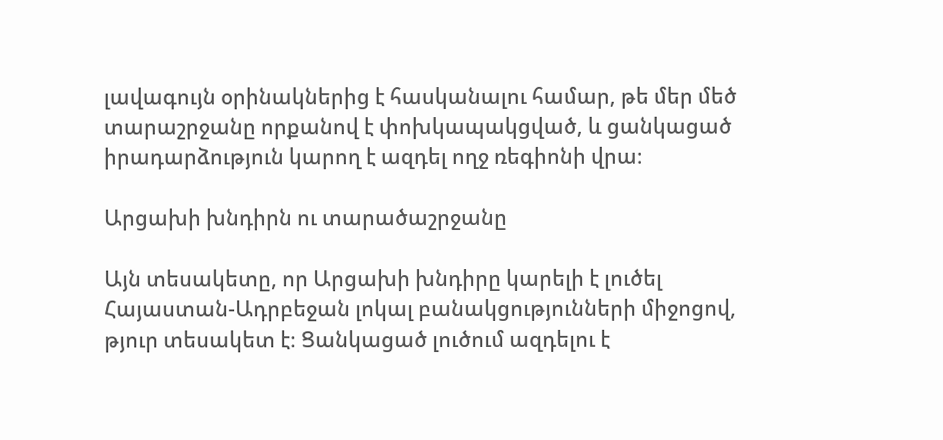լավագույն օրինակներից է հասկանալու համար, թե մեր մեծ տարաշրջանը որքանով է փոխկապակցված, և ցանկացած իրադարձություն կարող է ազդել ողջ ռեգիոնի վրա։

Արցախի խնդիրն ու տարածաշրջանը

Այն տեսակետը, որ Արցախի խնդիրը կարելի է լուծել Հայաստան-Ադրբեջան լոկալ բանակցությունների միջոցով, թյուր տեսակետ է։ Ցանկացած լուծում ազդելու է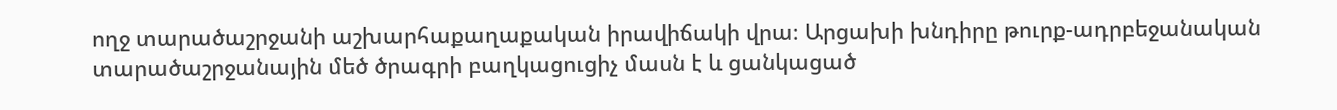ողջ տարածաշրջանի աշխարհաքաղաքական իրավիճակի վրա։ Արցախի խնդիրը թուրք-ադրբեջանական տարածաշրջանային մեծ ծրագրի բաղկացուցիչ մասն է և ցանկացած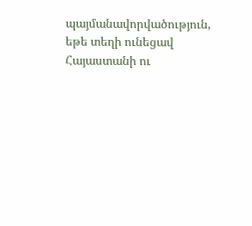պայմանավորվածություն, եթե տեղի ունեցավ Հայաստանի ու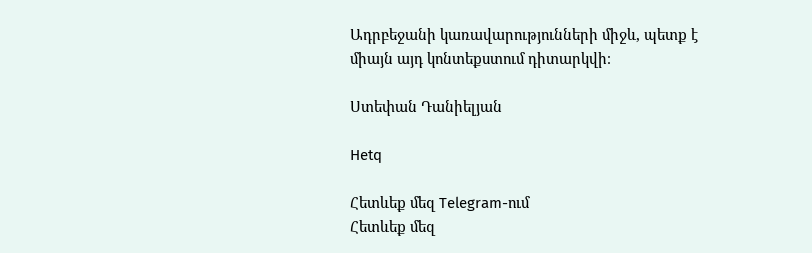Ադրբեջանի կառավարությունների միջև, պետք է միայն այդ կոնտեքստում դիտարկվի։

Ստեփան Դանիելյան

Hetq

Հետևեք մեզ Telegram-ում
Հետևեք մեզ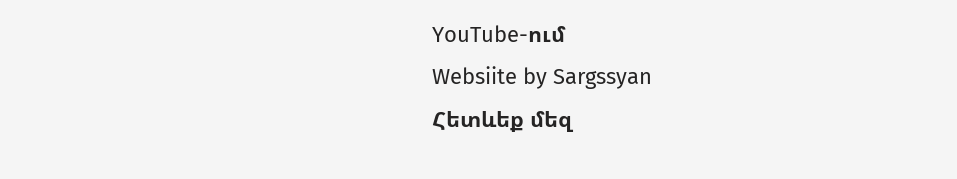YouTube-ում
Websiite by Sargssyan
Հետևեք մեզ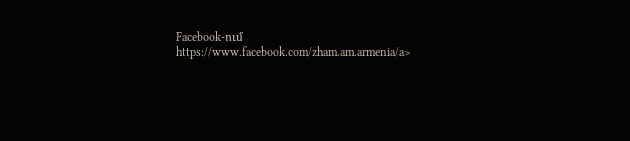Facebook-ում https://www.facebook.com/zham.am.armenia/a>